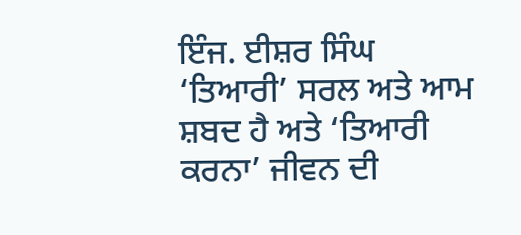ਇੰਜ. ਈਸ਼ਰ ਸਿੰਘ
‘ਤਿਆਰੀ’ ਸਰਲ ਅਤੇ ਆਮ ਸ਼ਬਦ ਹੈ ਅਤੇ ‘ਤਿਆਰੀ ਕਰਨਾ’ ਜੀਵਨ ਦੀ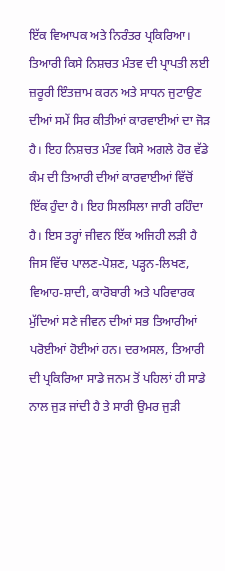ਇੱਕ ਵਿਆਪਕ ਅਤੇ ਨਿਰੰਤਰ ਪ੍ਰਕਿਰਿਆ। ਤਿਆਰੀ ਕਿਸੇ ਨਿਸ਼ਚਤ ਮੰਤਵ ਦੀ ਪ੍ਰਾਪਤੀ ਲਈ ਜ਼ਰੂਰੀ ਇੰਤਜ਼ਾਮ ਕਰਨ ਅਤੇ ਸਾਧਨ ਜੁਟਾਉਣ ਦੀਆਂ ਸਮੇਂ ਸਿਰ ਕੀਤੀਆਂ ਕਾਰਵਾਈਆਂ ਦਾ ਜੋੜ ਹੈ। ਇਹ ਨਿਸ਼ਚਤ ਮੰਤਵ ਕਿਸੇ ਅਗਲੇ ਹੋਰ ਵੱਡੇ ਕੰਮ ਦੀ ਤਿਆਰੀ ਦੀਆਂ ਕਾਰਵਾਈਆਂ ਵਿੱਚੋਂ ਇੱਕ ਹੁੰਦਾ ਹੈ। ਇਹ ਸਿਲਸਿਲਾ ਜਾਰੀ ਰਹਿੰਦਾ ਹੈ। ਇਸ ਤਰ੍ਹਾਂ ਜੀਵਨ ਇੱਕ ਅਜਿਹੀ ਲੜੀ ਹੈ ਜਿਸ ਵਿੱਚ ਪਾਲਣ-ਪੋਸ਼ਣ, ਪੜ੍ਹਨ-ਲਿਖਣ, ਵਿਆਹ-ਸ਼ਾਦੀ, ਕਾਰੋਬਾਰੀ ਅਤੇ ਪਰਿਵਾਰਕ ਮੁੱਦਿਆਂ ਸਣੇ ਜੀਵਨ ਦੀਆਂ ਸਭ ਤਿਆਰੀਆਂ ਪਰੋਈਆਂ ਹੋਈਆਂ ਹਨ। ਦਰਅਸਲ, ਤਿਆਰੀ ਦੀ ਪ੍ਰਕਿਰਿਆ ਸਾਡੇ ਜਨਮ ਤੋਂ ਪਹਿਲਾਂ ਹੀ ਸਾਡੇ ਨਾਲ ਜੁੜ ਜਾਂਦੀ ਹੈ ਤੇ ਸਾਰੀ ਉਮਰ ਜੁੜੀ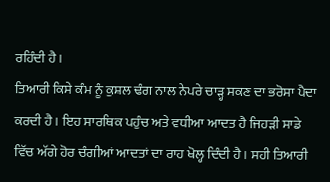ਰਹਿੰਦੀ ਹੈ।
ਤਿਆਰੀ ਕਿਸੇ ਕੰਮ ਨੂੰ ਕੁਸ਼ਲ ਢੰਗ ਨਾਲ ਨੇਪਰੇ ਚਾੜ੍ਹ ਸਕਣ ਦਾ ਭਰੋਸਾ ਪੈਦਾ ਕਰਦੀ ਹੈ। ਇਹ ਸਾਰਥਿਕ ਪਹੁੰਚ ਅਤੇ ਵਧੀਆ ਆਦਤ ਹੈ ਜਿਹੜੀ ਸਾਡੇ ਵਿੱਚ ਅੱਗੇ ਹੋਰ ਚੰਗੀਆਂ ਆਦਤਾਂ ਦਾ ਰਾਹ ਖੋਲ੍ਹ ਦਿੰਦੀ ਹੈ। ਸਹੀ ਤਿਆਰੀ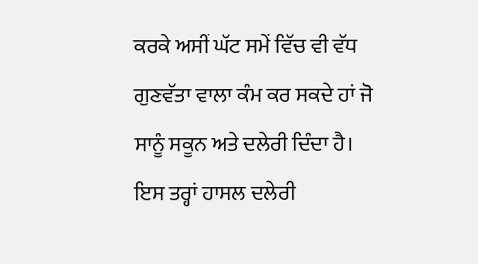ਕਰਕੇ ਅਸੀਂ ਘੱਟ ਸਮੇਂ ਵਿੱਚ ਵੀ ਵੱਧ ਗੁਣਵੱਤਾ ਵਾਲਾ ਕੰਮ ਕਰ ਸਕਦੇ ਹਾਂ ਜੋ ਸਾਨੂੰ ਸਕੂਨ ਅਤੇ ਦਲੇਰੀ ਦਿੰਦਾ ਹੈ। ਇਸ ਤਰ੍ਹਾਂ ਹਾਸਲ ਦਲੇਰੀ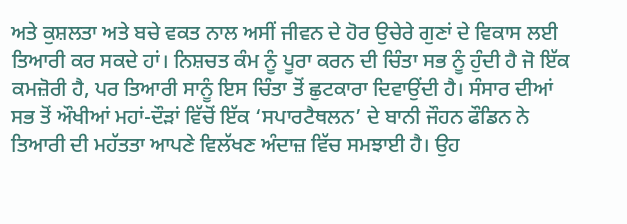ਅਤੇ ਕੁਸ਼ਲਤਾ ਅਤੇ ਬਚੇ ਵਕਤ ਨਾਲ ਅਸੀਂ ਜੀਵਨ ਦੇ ਹੋਰ ਉਚੇਰੇ ਗੁਣਾਂ ਦੇ ਵਿਕਾਸ ਲਈ ਤਿਆਰੀ ਕਰ ਸਕਦੇ ਹਾਂ। ਨਿਸ਼ਚਤ ਕੰਮ ਨੂੰ ਪੂਰਾ ਕਰਨ ਦੀ ਚਿੰਤਾ ਸਭ ਨੂੰ ਹੁੰਦੀ ਹੈ ਜੋ ਇੱਕ ਕਮਜ਼ੋਰੀ ਹੈ, ਪਰ ਤਿਆਰੀ ਸਾਨੂੰ ਇਸ ਚਿੰਤਾ ਤੋਂ ਛੁਟਕਾਰਾ ਦਿਵਾਉਂਦੀ ਹੈ। ਸੰਸਾਰ ਦੀਆਂ ਸਭ ਤੋਂ ਔਖੀਆਂ ਮਹਾਂ-ਦੌੜਾਂ ਵਿੱਚੋਂ ਇੱਕ ‘ਸਪਾਰਟੈਥਲਨ’ ਦੇ ਬਾਨੀ ਜੌਹਨ ਫੌਡਿਨ ਨੇ ਤਿਆਰੀ ਦੀ ਮਹੱਤਤਾ ਆਪਣੇ ਵਿਲੱਖਣ ਅੰਦਾਜ਼ ਵਿੱਚ ਸਮਝਾਈ ਹੈ। ਉਹ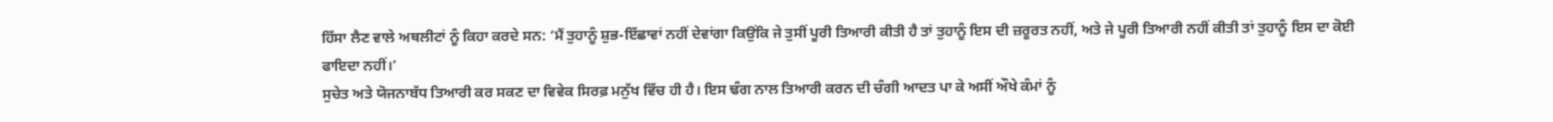ਹਿੱਸਾ ਲੈਣ ਵਾਲੇ ਅਥਲੀਟਾਂ ਨੂੰ ਕਿਹਾ ਕਰਦੇ ਸਨ: ‘ਮੈਂ ਤੁਹਾਨੂੰ ਸ਼ੁਭ-ਇੱਛਾਵਾਂ ਨਹੀਂ ਦੇਵਾਂਗਾ ਕਿਉਂਕਿ ਜੇ ਤੁਸੀਂ ਪੂਰੀ ਤਿਆਰੀ ਕੀਤੀ ਹੈ ਤਾਂ ਤੁਹਾਨੂੰ ਇਸ ਦੀ ਜ਼ਰੂਰਤ ਨਹੀਂ, ਅਤੇ ਜੇ ਪੂਰੀ ਤਿਆਰੀ ਨਹੀਂ ਕੀਤੀ ਤਾਂ ਤੁਹਾਨੂੰ ਇਸ ਦਾ ਕੋਈ ਫਾਇਦਾ ਨਹੀਂ।’
ਸੁਚੇਤ ਅਤੇ ਯੋਜਨਾਬੱਧ ਤਿਆਰੀ ਕਰ ਸਕਣ ਦਾ ਵਿਵੇਕ ਸਿਰਫ਼ ਮਨੁੱਖ ਵਿੱਚ ਹੀ ਹੈ। ਇਸ ਢੰਗ ਨਾਲ ਤਿਆਰੀ ਕਰਨ ਦੀ ਚੰਗੀ ਆਦਤ ਪਾ ਕੇ ਅਸੀਂ ਔਖੇ ਕੰਮਾਂ ਨੂੰ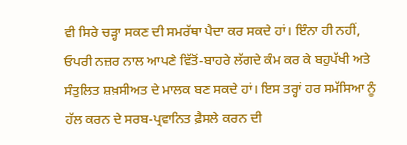ਵੀ ਸਿਰੇ ਚੜ੍ਹਾ ਸਕਣ ਦੀ ਸਮਰੱਥਾ ਪੈਦਾ ਕਰ ਸਕਦੇ ਹਾਂ। ਇੰਨਾ ਹੀ ਨਹੀਂ, ਓਪਰੀ ਨਜ਼ਰ ਨਾਲ ਆਪਣੇ ਵਿੱਤੋਂ-ਬਾਹਰੇ ਲੱਗਦੇ ਕੰਮ ਕਰ ਕੇ ਬਹੁਪੱਖੀ ਅਤੇ ਸੰਤੁਲਿਤ ਸ਼ਖ਼ਸੀਅਤ ਦੇ ਮਾਲਕ ਬਣ ਸਕਦੇ ਹਾਂ। ਇਸ ਤਰ੍ਹਾਂ ਹਰ ਸਮੱਸਿਆ ਨੂੰ ਹੱਲ ਕਰਨ ਦੇ ਸਰਬ-ਪ੍ਰਵਾਨਿਤ ਫ਼ੈਸਲੇ ਕਰਨ ਦੀ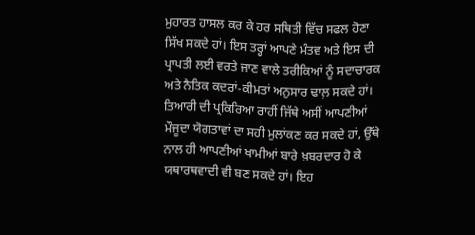ਮੁਹਾਰਤ ਹਾਸਲ ਕਰ ਕੇ ਹਰ ਸਥਿਤੀ ਵਿੱਚ ਸਫਲ ਹੋਣਾ ਸਿੱਖ ਸਕਦੇ ਹਾਂ। ਇਸ ਤਰ੍ਹਾਂ ਆਪਣੇ ਮੰਤਵ ਅਤੇ ਇਸ ਦੀ ਪ੍ਰਾਪਤੀ ਲਈ ਵਰਤੇ ਜਾਣ ਵਾਲੇ ਤਰੀਕਿਆਂ ਨੂੰ ਸਦਾਚਾਰਕ ਅਤੇ ਨੈਤਿਕ ਕਦਰਾਂ-ਕੀਮਤਾਂ ਅਨੁਸਾਰ ਢਾਲ਼ ਸਕਦੇ ਹਾਂ। ਤਿਆਰੀ ਦੀ ਪ੍ਰਕਿਰਿਆ ਰਾਹੀਂ ਜਿੱਥੇ ਅਸੀਂ ਆਪਣੀਆਂ ਮੌਜੂਦਾ ਯੋਗਤਾਵਾਂ ਦਾ ਸਹੀ ਮੁਲਾਂਕਣ ਕਰ ਸਕਦੇ ਹਾਂ, ਉੱਥੇ ਨਾਲ ਹੀ ਆਪਣੀਆਂ ਖਾਮੀਆਂ ਬਾਰੇ ਖ਼ਬਰਦਾਰ ਹੋ ਕੇ ਯਥਾਰਥਵਾਦੀ ਵੀ ਬਣ ਸਕਦੇ ਹਾਂ। ਇਹ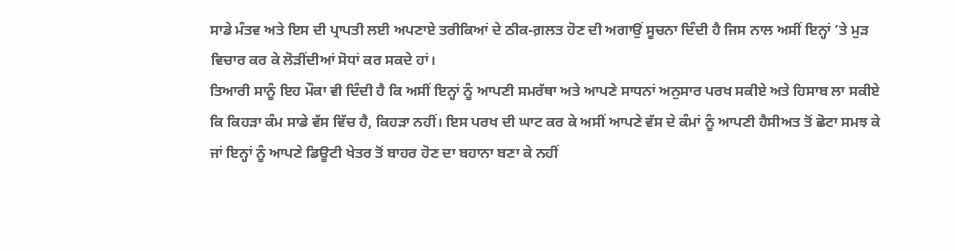ਸਾਡੇ ਮੰਤਵ ਅਤੇ ਇਸ ਦੀ ਪ੍ਰਾਪਤੀ ਲਈ ਅਪਣਾਏ ਤਰੀਕਿਆਂ ਦੇ ਠੀਕ-ਗ਼ਲਤ ਹੋਣ ਦੀ ਅਗਾਉਂ ਸੂਚਨਾ ਦਿੰਦੀ ਹੈ ਜਿਸ ਨਾਲ ਅਸੀਂ ਇਨ੍ਹਾਂ ’ਤੇ ਮੁੜ ਵਿਚਾਰ ਕਰ ਕੇ ਲੋੜੀਂਦੀਆਂ ਸੋਧਾਂ ਕਰ ਸਕਦੇ ਹਾਂ।
ਤਿਆਰੀ ਸਾਨੂੰ ਇਹ ਮੌਕਾ ਵੀ ਦਿੰਦੀ ਹੈ ਕਿ ਅਸੀਂ ਇਨ੍ਹਾਂ ਨੂੰ ਆਪਣੀ ਸਮਰੱਥਾ ਅਤੇ ਆਪਣੇ ਸਾਧਨਾਂ ਅਨੁਸਾਰ ਪਰਖ ਸਕੀਏ ਅਤੇ ਹਿਸਾਬ ਲਾ ਸਕੀਏ ਕਿ ਕਿਹੜਾ ਕੰਮ ਸਾਡੇ ਵੱਸ ਵਿੱਚ ਹੈ, ਕਿਹੜਾ ਨਹੀਂ। ਇਸ ਪਰਖ ਦੀ ਘਾਟ ਕਰ ਕੇ ਅਸੀਂ ਆਪਣੇ ਵੱਸ ਦੇ ਕੰਮਾਂ ਨੂੰ ਆਪਣੀ ਹੈਸੀਅਤ ਤੋਂ ਛੋਟਾ ਸਮਝ ਕੇ ਜਾਂ ਇਨ੍ਹਾਂ ਨੂੰ ਆਪਣੇ ਡਿਊਟੀ ਖੇਤਰ ਤੋਂ ਬਾਹਰ ਹੋਣ ਦਾ ਬਹਾਨਾ ਬਣਾ ਕੇ ਨਹੀਂ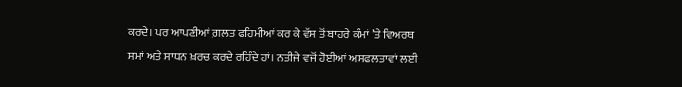ਕਰਦੇ। ਪਰ ਆਪਣੀਆਂ ਗ਼ਲਤ ਫਹਿਮੀਆਂ ਕਰ ਕੇ ਵੱਸ ਤੋਂ ਬਾਹਰੇ ਕੰਮਾਂ ’ਤੇ ਵਿਅਰਥ ਸਮਾਂ ਅਤੇ ਸਾਧਨ ਖ਼ਰਚ ਕਰਦੇ ਰਹਿੰਦੇ ਹਾਂ। ਨਤੀਜੇ ਵਜੋਂ ਹੋਈਆਂ ਅਸਫਲਤਾਵਾਂ ਲਈ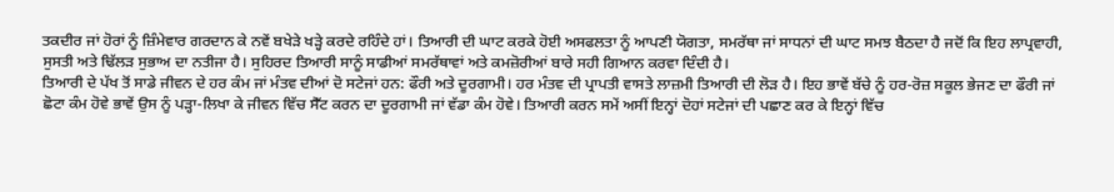ਤਕਦੀਰ ਜਾਂ ਹੋਰਾਂ ਨੂੰ ਜ਼ਿੰਮੇਵਾਰ ਗਰਦਾਨ ਕੇ ਨਵੇਂ ਬਖੇੜੇ ਖੜ੍ਹੇ ਕਰਦੇ ਰਹਿੰਦੇ ਹਾਂ। ਤਿਆਰੀ ਦੀ ਘਾਟ ਕਰਕੇ ਹੋਈ ਅਸਫਲਤਾ ਨੂੰ ਆਪਣੀ ਯੋਗਤਾ, ਸਮਰੱਥਾ ਜਾਂ ਸਾਧਨਾਂ ਦੀ ਘਾਟ ਸਮਝ ਬੈਠਦਾ ਹੈ ਜਦੋਂ ਕਿ ਇਹ ਲਾਪ੍ਰਵਾਹੀ, ਸੁਸਤੀ ਅਤੇ ਢਿੱਲੜ ਸੁਭਾਅ ਦਾ ਨਤੀਜਾ ਹੈ। ਸੁਹਿਰਦ ਤਿਆਰੀ ਸਾਨੂੰ ਸਾਡੀਆਂ ਸਮਰੱਥਾਵਾਂ ਅਤੇ ਕਮਜ਼ੋਰੀਆਂ ਬਾਰੇ ਸਹੀ ਗਿਆਨ ਕਰਵਾ ਦਿੰਦੀ ਹੈ।
ਤਿਆਰੀ ਦੇ ਪੱਖ ਤੋਂ ਸਾਡੇ ਜੀਵਨ ਦੇ ਹਰ ਕੰਮ ਜਾਂ ਮੰਤਵ ਦੀਆਂ ਦੋ ਸਟੇਜਾਂ ਹਨ: ਫੌਰੀ ਅਤੇ ਦੂਰਗਾਮੀ। ਹਰ ਮੰਤਵ ਦੀ ਪ੍ਰਾਪਤੀ ਵਾਸਤੇ ਲਾਜ਼ਮੀ ਤਿਆਰੀ ਦੀ ਲੋੜ ਹੈ। ਇਹ ਭਾਵੇਂ ਬੱਚੇ ਨੂੰ ਹਰ-ਰੋਜ਼ ਸਕੂਲ ਭੇਜਣ ਦਾ ਫੌਰੀ ਜਾਂ ਛੋਟਾ ਕੰਮ ਹੋਵੇ ਭਾਵੇਂ ਉਸ ਨੂੰ ਪੜ੍ਹਾ-ਲਿਖਾ ਕੇ ਜੀਵਨ ਵਿੱਚ ਸੈੱਟ ਕਰਨ ਦਾ ਦੂਰਗਾਮੀ ਜਾਂ ਵੱਡਾ ਕੰਮ ਹੋਵੇ। ਤਿਆਰੀ ਕਰਨ ਸਮੇਂ ਅਸੀਂ ਇਨ੍ਹਾਂ ਦੋਹਾਂ ਸਟੇਜਾਂ ਦੀ ਪਛਾਣ ਕਰ ਕੇ ਇਨ੍ਹਾਂ ਵਿੱਚ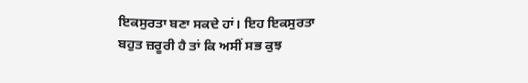ਇਕਸੁਰਤਾ ਬਣਾ ਸਕਦੇ ਹਾਂ। ਇਹ ਇਕਸੁਰਤਾ ਬਹੁਤ ਜ਼ਰੂਰੀ ਹੈ ਤਾਂ ਕਿ ਅਸੀਂ ਸਭ ਕੁਝ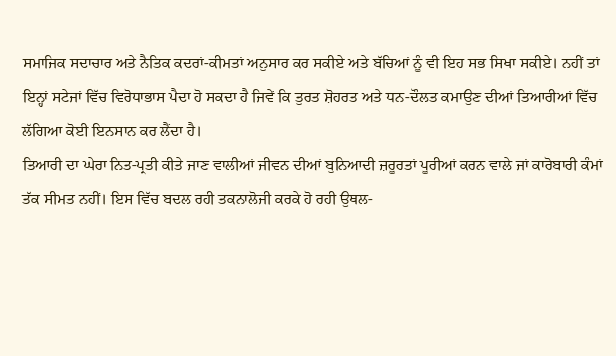ਸਮਾਜਿਕ ਸਦਾਚਾਰ ਅਤੇ ਨੈਤਿਕ ਕਦਰਾਂ-ਕੀਮਤਾਂ ਅਨੁਸਾਰ ਕਰ ਸਕੀਏ ਅਤੇ ਬੱਚਿਆਂ ਨੂੰ ਵੀ ਇਹ ਸਭ ਸਿਖਾ ਸਕੀਏ। ਨਹੀਂ ਤਾਂ ਇਨ੍ਹਾਂ ਸਟੇਜਾਂ ਵਿੱਚ ਵਿਰੋਧਾਭਾਸ ਪੈਦਾ ਹੋ ਸਕਦਾ ਹੈ ਜਿਵੇਂ ਕਿ ਤੁਰਤ ਸ਼ੋਹਰਤ ਅਤੇ ਧਨ-ਦੌਲਤ ਕਮਾਉਣ ਦੀਆਂ ਤਿਆਰੀਆਂ ਵਿੱਚ ਲੱਗਿਆ ਕੋਈ ਇਨਸਾਨ ਕਰ ਲੈਂਦਾ ਹੈ।
ਤਿਆਰੀ ਦਾ ਘੇਰਾ ਨਿਤ-ਪ੍ਰਤੀ ਕੀਤੇ ਜਾਣ ਵਾਲੀਆਂ ਜੀਵਨ ਦੀਆਂ ਬੁਨਿਆਦੀ ਜ਼ਰੂਰਤਾਂ ਪੂਰੀਆਂ ਕਰਨ ਵਾਲੇ ਜਾਂ ਕਾਰੋਬਾਰੀ ਕੰਮਾਂ ਤੱਕ ਸੀਮਤ ਨਹੀਂ। ਇਸ ਵਿੱਚ ਬਦਲ ਰਹੀ ਤਕਨਾਲੋਜੀ ਕਰਕੇ ਹੋ ਰਹੀ ਉਥਲ-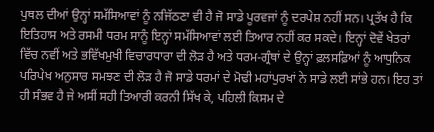ਪੁਥਲ ਦੀਆਂ ਉਨ੍ਹਾਂ ਸਮੱਸਿਆਵਾਂ ਨੂੰ ਨਜਿੱਠਣਾ ਵੀ ਹੈ ਜੋ ਸਾਡੇ ਪੂਰਵਜਾਂ ਨੂੰ ਦਰਪੇਸ਼ ਨਹੀਂ ਸਨ। ਪ੍ਰਤੱਖ ਹੈ ਕਿ ਇਤਿਹਾਸ ਅਤੇ ਰਸਮੀ ਧਰਮ ਸਾਨੂੰ ਇਨ੍ਹਾਂ ਸਮੱਸਿਆਵਾਂ ਲਈ ਤਿਆਰ ਨਹੀਂ ਕਰ ਸਕਦੇ। ਇਨ੍ਹਾਂ ਦੋਵੇਂ ਖੇਤਰਾਂ ਵਿੱਚ ਨਵੀਂ ਅਤੇ ਭਵਿੱਖਮੁਖੀ ਵਿਚਾਰਧਾਰਾ ਦੀ ਲੋੜ ਹੈ ਅਤੇ ਧਰਮ-ਗ੍ਰੰਥਾਂ ਦੇ ਉਨ੍ਹਾਂ ਫ਼ਲਸਫ਼ਿਆਂ ਨੂੰ ਆਧੁਨਿਕ ਪਰਿਪੇਖ ਅਨੁਸਾਰ ਸਮਝਣ ਦੀ ਲੋੜ ਹੈ ਜੋ ਸਾਡੇ ਧਰਮਾਂ ਦੇ ਮੋਢੀ ਮਹਾਂਪੁਰਖਾਂ ਨੇ ਸਾਡੇ ਲਈ ਸਾਂਭੇ ਹਨ। ਇਹ ਤਾਂ ਹੀ ਸੰਭਵ ਹੈ ਜੇ ਅਸੀਂ ਸਹੀ ਤਿਆਰੀ ਕਰਨੀ ਸਿੱਖ ਕੇ, ਪਹਿਲੀ ਕਿਸਮ ਦੇ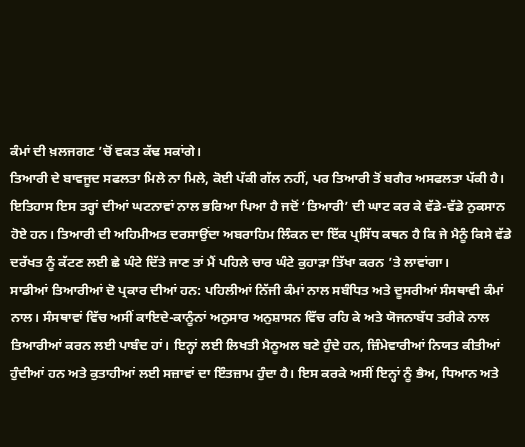ਕੰਮਾਂ ਦੀ ਖ਼ਲਜਗਣ ’ਚੋਂ ਵਕਤ ਕੱਢ ਸਕਾਂਗੇ।
ਤਿਆਰੀ ਦੇ ਬਾਵਜੂਦ ਸਫਲਤਾ ਮਿਲੇ ਨਾ ਮਿਲੇ, ਕੋਈ ਪੱਕੀ ਗੱਲ ਨਹੀਂ, ਪਰ ਤਿਆਰੀ ਤੋਂ ਬਗੈਰ ਅਸਫਲਤਾ ਪੱਕੀ ਹੈ। ਇਤਿਹਾਸ ਇਸ ਤਰ੍ਹਾਂ ਦੀਆਂ ਘਟਨਾਵਾਂ ਨਾਲ ਭਰਿਆ ਪਿਆ ਹੈ ਜਦੋਂ ‘ਤਿਆਰੀ’ ਦੀ ਘਾਟ ਕਰ ਕੇ ਵੱਡੇ-ਵੱਡੇ ਨੁਕਸਾਨ ਹੋਏ ਹਨ। ਤਿਆਰੀ ਦੀ ਅਹਿਮੀਅਤ ਦਰਸਾਉਂਦਾ ਅਬਰਾਹਿਮ ਲਿੰਕਨ ਦਾ ਇੱਕ ਪ੍ਰਸਿੱਧ ਕਥਨ ਹੈ ਕਿ ਜੇ ਮੈਨੂੰ ਕਿਸੇ ਵੱਡੇ ਦਰੱਖਤ ਨੂੰ ਕੱਟਣ ਲਈ ਛੇ ਘੰਟੇ ਦਿੱਤੇ ਜਾਣ ਤਾਂ ਮੈਂ ਪਹਿਲੇ ਚਾਰ ਘੰਟੇ ਕੁਹਾੜਾ ਤਿੱਖਾ ਕਰਨ ’ਤੇ ਲਾਵਾਂਗਾ।
ਸਾਡੀਆਂ ਤਿਆਰੀਆਂ ਦੋ ਪ੍ਰਕਾਰ ਦੀਆਂ ਹਨ: ਪਹਿਲੀਆਂ ਨਿੱਜੀ ਕੰਮਾਂ ਨਾਲ ਸਬੰਧਿਤ ਅਤੇ ਦੂਸਰੀਆਂ ਸੰਸਥਾਵੀ ਕੰਮਾਂ ਨਾਲ। ਸੰਸਥਾਵਾਂ ਵਿੱਚ ਅਸੀਂ ਕਾਇਦੇ-ਕਾਨੂੰਨਾਂ ਅਨੁਸਾਰ ਅਨੁਸ਼ਾਸਨ ਵਿੱਚ ਰਹਿ ਕੇ ਅਤੇ ਯੋਜਨਾਬੱਧ ਤਰੀਕੇ ਨਾਲ ਤਿਆਰੀਆਂ ਕਰਨ ਲਈ ਪਾਬੰਦ ਹਾਂ। ਇਨ੍ਹਾਂ ਲਈ ਲਿਖਤੀ ਮੈਨੂਅਲ ਬਣੇ ਹੁੰਦੇ ਹਨ, ਜ਼ਿੰਮੇਵਾਰੀਆਂ ਨਿਯਤ ਕੀਤੀਆਂ ਹੁੰਦੀਆਂ ਹਨ ਅਤੇ ਕੁਤਾਹੀਆਂ ਲਈ ਸਜ਼ਾਵਾਂ ਦਾ ਇੰਤਜ਼ਾਮ ਹੁੰਦਾ ਹੈ। ਇਸ ਕਰਕੇ ਅਸੀਂ ਇਨ੍ਹਾਂ ਨੂੰ ਭੈਅ, ਧਿਆਨ ਅਤੇ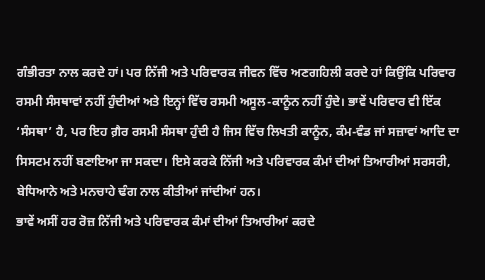ਗੰਭੀਰਤਾ ਨਾਲ ਕਰਦੇ ਹਾਂ। ਪਰ ਨਿੱਜੀ ਅਤੇ ਪਰਿਵਾਰਕ ਜੀਵਨ ਵਿੱਚ ਅਣਗਹਿਲੀ ਕਰਦੇ ਹਾਂ ਕਿਉਂਕਿ ਪਰਿਵਾਰ ਰਸਮੀ ਸੰਸਥਾਵਾਂ ਨਹੀਂ ਹੁੰਦੀਆਂ ਅਤੇ ਇਨ੍ਹਾਂ ਵਿੱਚ ਰਸਮੀ ਅਸੂਲ-ਕਾਨੂੰਨ ਨਹੀਂ ਹੁੰਦੇ। ਭਾਵੇਂ ਪਰਿਵਾਰ ਵੀ ਇੱਕ ‘ਸੰਸਥਾ’ ਹੈ, ਪਰ ਇਹ ਗ਼ੈਰ ਰਸਮੀ ਸੰਸਥਾ ਹੁੰਦੀ ਹੈ ਜਿਸ ਵਿੱਚ ਲਿਖਤੀ ਕਾਨੂੰਨ, ਕੰਮ-ਵੰਡ ਜਾਂ ਸਜ਼ਾਵਾਂ ਆਦਿ ਦਾ ਸਿਸਟਮ ਨਹੀਂ ਬਣਾਇਆ ਜਾ ਸਕਦਾ। ਇਸੇ ਕਰਕੇ ਨਿੱਜੀ ਅਤੇ ਪਰਿਵਾਰਕ ਕੰਮਾਂ ਦੀਆਂ ਤਿਆਰੀਆਂ ਸਰਸਰੀ, ਬੇਧਿਆਨੇ ਅਤੇ ਮਨਚਾਹੇ ਢੰਗ ਨਾਲ ਕੀਤੀਆਂ ਜਾਂਦੀਆਂ ਹਨ।
ਭਾਵੇਂ ਅਸੀਂ ਹਰ ਰੋਜ਼ ਨਿੱਜੀ ਅਤੇ ਪਰਿਵਾਰਕ ਕੰਮਾਂ ਦੀਆਂ ਤਿਆਰੀਆਂ ਕਰਦੇ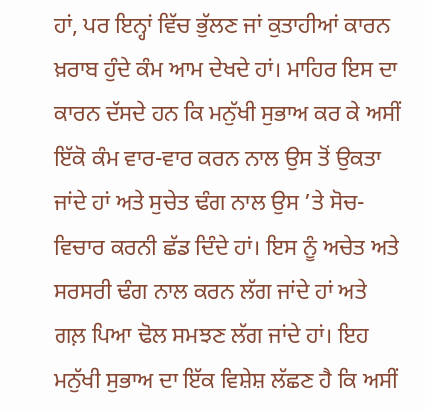ਹਾਂ, ਪਰ ਇਨ੍ਹਾਂ ਵਿੱਚ ਭੁੱਲਣ ਜਾਂ ਕੁਤਾਹੀਆਂ ਕਾਰਨ ਖ਼ਰਾਬ ਹੁੰਦੇ ਕੰਮ ਆਮ ਦੇਖਦੇ ਹਾਂ। ਮਾਹਿਰ ਇਸ ਦਾ ਕਾਰਨ ਦੱਸਦੇ ਹਨ ਕਿ ਮਨੁੱਖੀ ਸੁਭਾਅ ਕਰ ਕੇ ਅਸੀਂ ਇੱਕੋ ਕੰਮ ਵਾਰ-ਵਾਰ ਕਰਨ ਨਾਲ ਉਸ ਤੋਂ ਉਕਤਾ ਜਾਂਦੇ ਹਾਂ ਅਤੇ ਸੁਚੇਤ ਢੰਗ ਨਾਲ ਉਸ ’ਤੇ ਸੋਚ-ਵਿਚਾਰ ਕਰਨੀ ਛੱਡ ਦਿੰਦੇ ਹਾਂ। ਇਸ ਨੂੰ ਅਚੇਤ ਅਤੇ ਸਰਸਰੀ ਢੰਗ ਨਾਲ ਕਰਨ ਲੱਗ ਜਾਂਦੇ ਹਾਂ ਅਤੇ ਗਲ਼ ਪਿਆ ਢੋਲ ਸਮਝਣ ਲੱਗ ਜਾਂਦੇ ਹਾਂ। ਇਹ ਮਨੁੱਖੀ ਸੁਭਾਅ ਦਾ ਇੱਕ ਵਿਸ਼ੇਸ਼ ਲੱਛਣ ਹੈ ਕਿ ਅਸੀਂ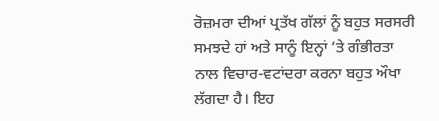ਰੋਜ਼ਮਰਾ ਦੀਆਂ ਪ੍ਰਤੱਖ ਗੱਲਾਂ ਨੂੰ ਬਹੁਤ ਸਰਸਰੀ ਸਮਝਦੇ ਹਾਂ ਅਤੇ ਸਾਨੂੰ ਇਨ੍ਹਾਂ ’ਤੇ ਗੰਭੀਰਤਾ ਨਾਲ ਵਿਚਾਰ-ਵਟਾਂਦਰਾ ਕਰਨਾ ਬਹੁਤ ਔਖਾ ਲੱਗਦਾ ਹੈ। ਇਹ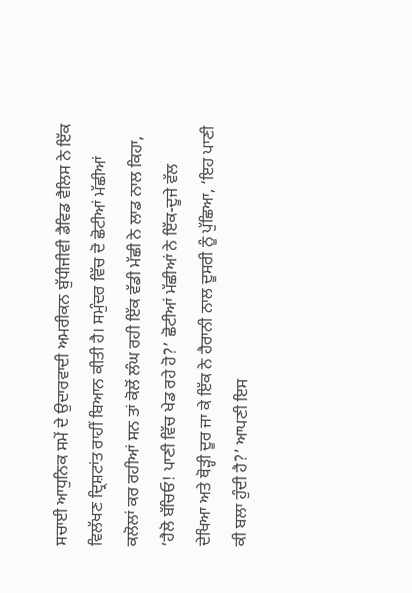ਸਚਾਈ ਆਧੁਨਿਕ ਸਮੇਂ ਦੇ ਉਦਾਰਵਾਦੀ ਅਮਰੀਕਨ ਬੁੱਧੀਜੀਵੀ ਡੈਵਿਡ ਵੈਲਿਸ ਨੇ ਇੱਕ ਵਿਲੱਖਣ ਦ੍ਰਿਸ਼ਟਾਂਤ ਰਾਹੀਂ ਬਿਆਨ ਕੀਤੀ ਹੈ। ਸਮੁੰਦਰ ਵਿੱਚ ਦੋ ਛੋਟੀਆਂ ਮੱਛੀਆਂ ਕਲੋਲਾਂ ਕਰ ਰਹੀਆਂ ਸਨ ਤਾਂ ਕੋਲੋਂ ਲੰਘ ਰਹੀ ਇੱਕ ਵੱਡੀ ਮੱਛੀ ਨੇ ਲਾਡ ਨਾਲ ਕਿਹਾ, ‘ਹੈਲੋ ਬੱਚਿਓ! ਪਾਣੀ ਵਿੱਚ ਖੇਡ ਰਹੇ ਹੋ?’ ਛੋਟੀਆਂ ਮੱਛੀਆਂ ਨੇ ਇੱਕ-ਦੂਜੇ ਵੱਲ ਦੇਖਿਆ ਅਤੇ ਥੋੜ੍ਹੀ ਦੂਰ ਜਾ ਕੇ ਇੱਕ ਨੇ ਹੈਰਾਨੀ ਨਾਲ ਦੂਸਰੀ ਨੂੰ ਪੁੱਛਿਆ, ‘ਇਹ ਪਾਣੀ ਕੀ ਬਲਾ ਹੁੰਦੀ ਹੈ?’ ਆਪਣੀ ਇਸ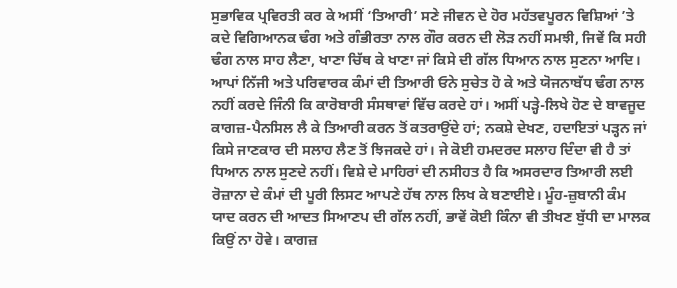ਸੁਭਾਵਿਕ ਪ੍ਰਵਿਰਤੀ ਕਰ ਕੇ ਅਸੀਂ ‘ਤਿਆਰੀ’ ਸਣੇ ਜੀਵਨ ਦੇ ਹੋਰ ਮਹੱਤਵਪੂਰਨ ਵਿਸ਼ਿਆਂ ’ਤੇ ਕਦੇ ਵਿਗਿਆਨਕ ਢੰਗ ਅਤੇ ਗੰਭੀਰਤਾ ਨਾਲ ਗੌਰ ਕਰਨ ਦੀ ਲੋੜ ਨਹੀਂ ਸਮਝੀ, ਜਿਵੇਂ ਕਿ ਸਹੀ ਢੰਗ ਨਾਲ ਸਾਹ ਲੈਣਾ, ਖਾਣਾ ਚਿੱਥ ਕੇ ਖਾਣਾ ਜਾਂ ਕਿਸੇ ਦੀ ਗੱਲ ਧਿਆਨ ਨਾਲ ਸੁਣਨਾ ਆਦਿ।
ਆਪਾਂ ਨਿੱਜੀ ਅਤੇ ਪਰਿਵਾਰਕ ਕੰਮਾਂ ਦੀ ਤਿਆਰੀ ਓਨੇ ਸੁਚੇਤ ਹੋ ਕੇ ਅਤੇ ਯੋਜਨਾਬੱਧ ਢੰਗ ਨਾਲ ਨਹੀਂ ਕਰਦੇ ਜਿੰਨੀ ਕਿ ਕਾਰੋਬਾਰੀ ਸੰਸਥਾਵਾਂ ਵਿੱਚ ਕਰਦੇ ਹਾਂ। ਅਸੀਂ ਪੜ੍ਹੇ-ਲਿਖੇ ਹੋਣ ਦੇ ਬਾਵਜੂਦ ਕਾਗਜ਼-ਪੈਨਸਿਲ ਲੈ ਕੇ ਤਿਆਰੀ ਕਰਨ ਤੋਂ ਕਤਰਾਉਂਦੇ ਹਾਂ; ਨਕਸ਼ੇ ਦੇਖਣ, ਹਦਾਇਤਾਂ ਪੜ੍ਹਨ ਜਾਂ ਕਿਸੇ ਜਾਣਕਾਰ ਦੀ ਸਲਾਹ ਲੈਣ ਤੋਂ ਝਿਜਕਦੇ ਹਾਂ। ਜੇ ਕੋਈ ਹਮਦਰਦ ਸਲਾਹ ਦਿੰਦਾ ਵੀ ਹੈ ਤਾਂ ਧਿਆਨ ਨਾਲ ਸੁਣਦੇ ਨਹੀਂ। ਵਿਸ਼ੇ ਦੇ ਮਾਹਿਰਾਂ ਦੀ ਨਸੀਹਤ ਹੈ ਕਿ ਅਸਰਦਾਰ ਤਿਆਰੀ ਲਈ ਰੋਜ਼ਾਨਾ ਦੇ ਕੰਮਾਂ ਦੀ ਪੂਰੀ ਲਿਸਟ ਆਪਣੇ ਹੱਥ ਨਾਲ ਲਿਖ ਕੇ ਬਣਾਈਏ। ਮੂੰਹ-ਜ਼ੁਬਾਨੀ ਕੰਮ ਯਾਦ ਕਰਨ ਦੀ ਆਦਤ ਸਿਆਣਪ ਦੀ ਗੱਲ ਨਹੀਂ, ਭਾਵੇਂ ਕੋਈ ਕਿੰਨਾ ਵੀ ਤੀਖਣ ਬੁੱਧੀ ਦਾ ਮਾਲਕ ਕਿਉਂ ਨਾ ਹੋਵੇ। ਕਾਗਜ਼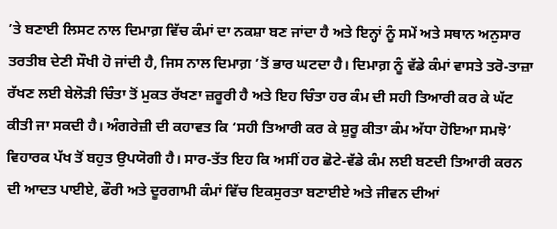’ਤੇ ਬਣਾਈ ਲਿਸਟ ਨਾਲ ਦਿਮਾਗ਼ ਵਿੱਚ ਕੰਮਾਂ ਦਾ ਨਕਸ਼ਾ ਬਣ ਜਾਂਦਾ ਹੈ ਅਤੇ ਇਨ੍ਹਾਂ ਨੂੰ ਸਮੇਂ ਅਤੇ ਸਥਾਨ ਅਨੁਸਾਰ ਤਰਤੀਬ ਦੇਣੀ ਸੌਖੀ ਹੋ ਜਾਂਦੀ ਹੈ, ਜਿਸ ਨਾਲ ਦਿਮਾਗ਼ ’ਤੋਂ ਭਾਰ ਘਟਦਾ ਹੈ। ਦਿਮਾਗ਼ ਨੂੰ ਵੱਡੇ ਕੰਮਾਂ ਵਾਸਤੇ ਤਰੋ-ਤਾਜ਼ਾ ਰੱਖਣ ਲਈ ਬੇਲੋੜੀ ਚਿੰਤਾ ਤੋਂ ਮੁਕਤ ਰੱਖਣਾ ਜ਼ਰੂਰੀ ਹੈ ਅਤੇ ਇਹ ਚਿੰਤਾ ਹਰ ਕੰਮ ਦੀ ਸਹੀ ਤਿਆਰੀ ਕਰ ਕੇ ਘੱਟ ਕੀਤੀ ਜਾ ਸਕਦੀ ਹੈ। ਅੰਗਰੇਜ਼ੀ ਦੀ ਕਹਾਵਤ ਕਿ ‘ਸਹੀ ਤਿਆਰੀ ਕਰ ਕੇ ਸ਼ੁਰੂ ਕੀਤਾ ਕੰਮ ਅੱਧਾ ਹੋਇਆ ਸਮਝੋ’ ਵਿਹਾਰਕ ਪੱਖ ਤੋਂ ਬਹੁਤ ਉਪਯੋਗੀ ਹੈ। ਸਾਰ-ਤੱਤ ਇਹ ਕਿ ਅਸੀਂ ਹਰ ਛੋਟੇ-ਵੱਡੇ ਕੰਮ ਲਈ ਬਣਦੀ ਤਿਆਰੀ ਕਰਨ ਦੀ ਆਦਤ ਪਾਈਏ, ਫੌਰੀ ਅਤੇ ਦੂਰਗਾਮੀ ਕੰਮਾਂ ਵਿੱਚ ਇਕਸੁਰਤਾ ਬਣਾਈਏ ਅਤੇ ਜੀਵਨ ਦੀਆਂ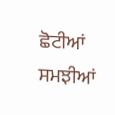ਛੋਟੀਆਂ ਸਮਝੀਆਂ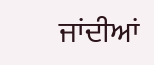ਜਾਂਦੀਆਂ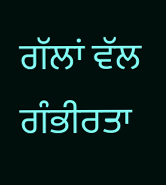ਗੱਲਾਂ ਵੱਲ ਗੰਭੀਰਤਾ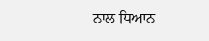ਨਾਲ ਧਿਆਨ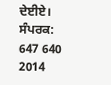ਦੇਈਏ।
ਸੰਪਰਕ: 647 640 2014